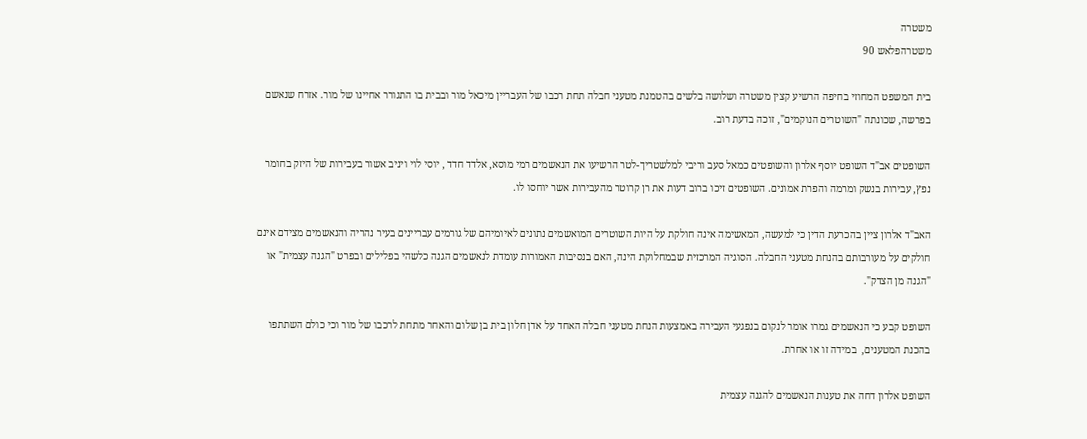משטרה
משטרהפלאש 90

בית המשפט המחוזי בחיפה הרשיע קצין משטרה ושלושה בלשים בהטמנת מטעני חבלה תחת רכבו של העבריין מיכאל מור ובבית בו התגורר אחיינו של מור. אזרח שנאשם בפרשה, שכונתה "השוטרים הנוקמים", זוכה בדעת רוב.

השופטים אב"ד השופט יוסף אלרון והשופטים כמאל סעב וריבי למלשטריך-לטר הרשיעו את הנאשמים רמי מוסא, אלדד חדד , יוסי לוי ויניב אשור בעבירות של היזק בחומר נפץ, עבירות בנשק ומרמה והפרת אמונים. השופטים זיכו ברוב דעות את רן קרוטר מהעבירות אשר יוחסו לו.

האב"ד אלרון ציין בהכרעת הדין כי למעשה, המאשימה אינה חולקת על היות השוטרים המואשמים נתונים לאיומיהם של גורמים עבריינים בעיר נהריה והנאשמים מצידם אינם חולקים על מעורבותם בהנחת מטעני החבלה. הסוגיה המרכזית שבמחלוקת הינה, האם בנסיבות האמורות עומדת לנאשמים הגנה כלשהי בפלילים ובפרט "הגנה עצמית" או "הגנה מן הצדק".

השופט קבע כי הנאשמים גמרו אומר לנקום בנפגעי העבירה באמצעות הנחת מטעני חבלה האחד על אדן חלון בית בן שלום והאחר מתחת לרכבו של מור וכי כולם השתתפו בהכנת המטענים,  במידה זו או אחרת.

השופט אלרון דחה את טענות הנאשמים להגנה עצמית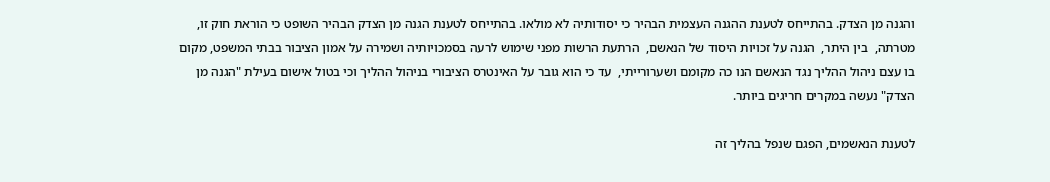והגנה מן הצדק. בהתייחס לטענת ההגנה העצמית הבהיר כי יסודותיה לא מולאו. בהתייחס לטענת הגנה מן הצדק הבהיר השופט כי הוראת חוק זו,  מטרתה,  בין היתר,  הגנה על זכויות היסוד של הנאשם,  הרתעת הרשות מפני שימוש לרעה בסמכויותיה ושמירה על אמון הציבור בבתי המשפט, מקום בו עצם ניהול ההליך נגד הנאשם הנו כה מקומם ושערורייתי,  עד כי הוא גובר על האינטרס הציבורי בניהול ההליך וכי בטול אישום בעילת "הגנה מן הצדק" נעשה במקרים חריגים ביותר.

לטענת הנאשמים, הפגם שנפל בהליך זה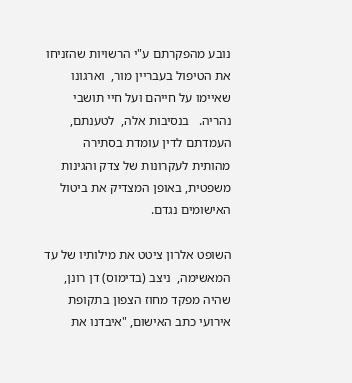נובע מהפקרתם ע"י הרשויות שהזניחו את הטיפול בעבריין מור,  וארגונו שאיימו על חייהם ועל חיי תושבי נהריה.   בנסיבות אלה,  לטענתם,  העמדתם לדין עומדת בסתירה מהותית לעקרונות של צדק והגינות משפטית, באופן המצדיק את ביטול האישומים נגדם.

השופט אלרון ציטט את מילותיו של עד המאשימה,  ניצב (בדימוס) דן רונן,  שהיה מפקד מחוז הצפון בתקופת אירועי כתב האישום, "איבדנו את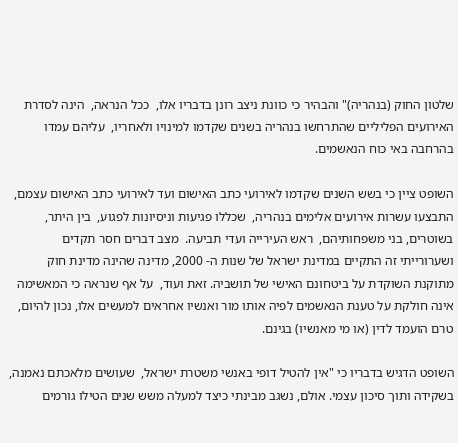שלטון החוק (בנהריה)" והבהיר כי כוונת ניצב רונן בדבריו אלו,  ככל הנראה,  הינה לסדרת האירועים הפליליים שהתרחשו בנהריה בשנים שקדמו למינויו ולאחריו,  עליהם עמדו בהרחבה באי כוח הנאשמים.

השופט ציין כי בשש השנים שקדמו לאירועי כתב האישום ועד לאירועי כתב האישום עצמם, התבצעו עשרות אירועים אלימים בנהריה,  שכללו פגיעות וניסיונות לפגוע,  בין היתר, בשוטרים, בני משפחותיהם,  ראש העירייה ועדי תביעה.  מצב דברים חסר תקדים ושערורייתי זה התקיים במדינת ישראל של שנות ה- 2000, מדינה שהינה מדינת חוק מתוקנת השוקדת על ביטחונם האישי של תושביה. זאת ועוד,  על אף שנראה כי המאשימה אינה חולקת על טענת הנאשמים לפיה אותו מור ואנשיו אחראים למעשים אלו, נכון להיום, טרם הועמד לדין (או מי מאנשיו) בגינם.

השופט הדגיש בדבריו כי "אין להטיל דופי באנשי משטרת ישראל,  שעושים מלאכתם נאמנה, בשקידה ותוך סיכון עצמי. אולם, נשגב מבינתי כיצד למעלה משש שנים הטילו גורמים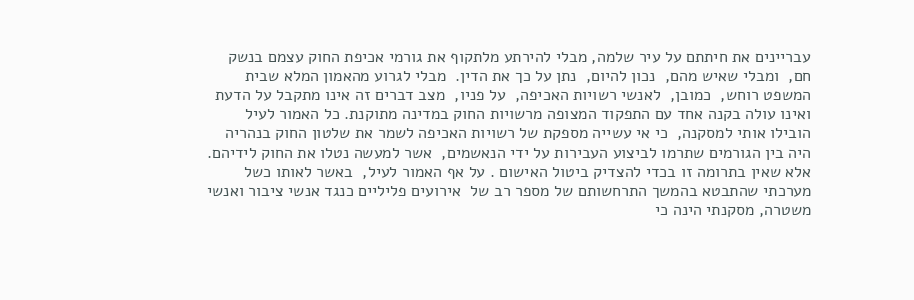עבריינים את חיתתם על עיר שלמה, מבלי להירתע מלתקוף את גורמי אכיפת החוק עצמם בנשק חם,  ומבלי שאיש מהם,  נכון להיום,  נתן על כך את הדין.  מבלי לגרוע מהאמון המלא שבית המשפט רוחש,  כמובן,  לאנשי רשויות האכיפה,  על פניו,  מצב דברים זה אינו מתקבל על הדעת ואינו עולה בקנה אחד עם התפקוד המצופה מרשויות החוק במדינה מתוקנת. כל האמור לעיל הובילו אותי למסקנה,  כי אי עשייה מספקת של רשויות האכיפה לשמר את שלטון החוק בנהריה היה בין הגורמים שתרמו לביצוע העבירות על ידי הנאשמים,  אשר למעשה נטלו את החוק לידיהם.  אלא שאין בתרומה זו בכדי להצדיק ביטול האישום . על אף האמור לעיל,  באשר לאותו כשל מערכתי שהתבטא בהמשך התרחשותם של מספר רב של  אירועים פליליים כנגד אנשי ציבור ואנשי משטרה, מסקנתי הינה כי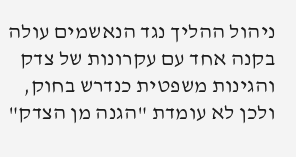ניהול ההליך נגד הנאשמים עולה בקנה אחד עם עקרונות של צדק והגינות משפטית כנדרש בחוק,  ולכן לא עומדת "הגנה מן הצדק"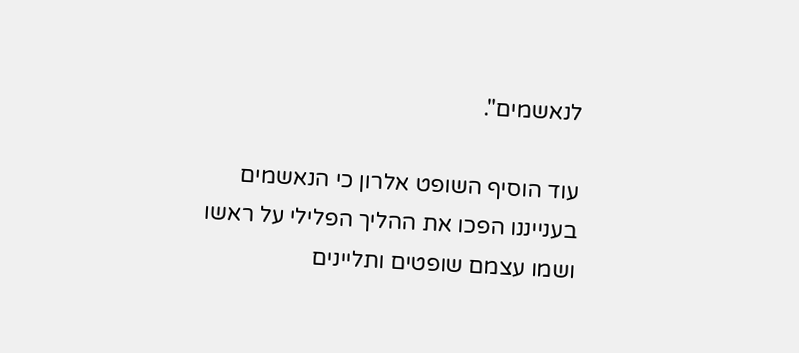לנאשמים".

עוד הוסיף השופט אלרון כי הנאשמים בענייננו הפכו את ההליך הפלילי על ראשו ושמו עצמם שופטים ותליינים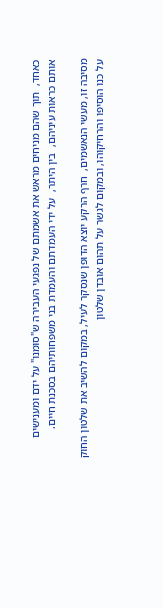כאחד,  תוך שהם מניחים מראש את אשמתם של נפגעי העבירה ש"סומנו" על ידם ומענישים אותם כראות עיניהם,  בין היתר,  על ידי העמדתם והעמדת בני משפחותיהם בסכנת חיים.

מסיבה זו, מעשי הנאשמים,  חרף הרקע יוצא הדופן שנסקר לעיל, במקום להשיב את שלטון החוק על כנו הוסיפו והרחיקוהו, ובמקום לגשר על תהום אובדן שלטון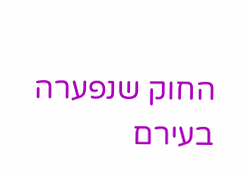החוק שנפערה בעירם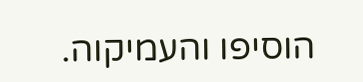הוסיפו והעמיקוה.